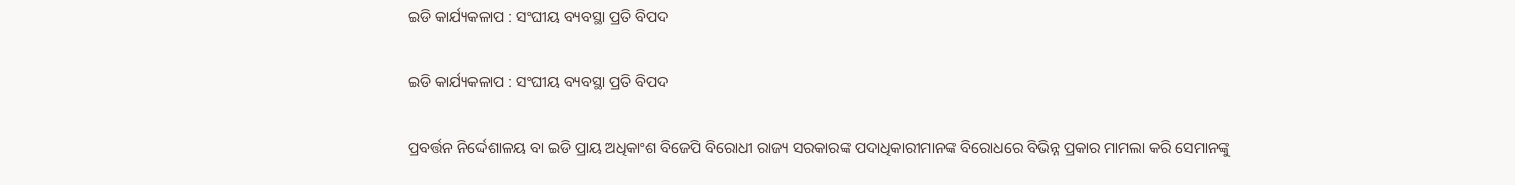ଇଡି କାର୍ଯ୍ୟକଳାପ : ସଂଘୀୟ ବ୍ୟବସ୍ଥା ପ୍ରତି ବିପଦ

ଇଡି କାର୍ଯ୍ୟକଳାପ : ସଂଘୀୟ ବ୍ୟବସ୍ଥା ପ୍ରତି ବିପଦ

ପ୍ରବର୍ତ୍ତନ ନିର୍ଦ୍ଦେଶାଳୟ ବା ଇଡି ପ୍ରାୟ ଅଧିକାଂଶ ବିଜେପି ବିରୋଧୀ ରାଜ୍ୟ ସରକାରଙ୍କ ପଦାଧିକାରୀମାନଙ୍କ ବିରୋଧରେ ବିଭିନ୍ନ ପ୍ରକାର ମାମଲା କରି ସେମାନଙ୍କୁ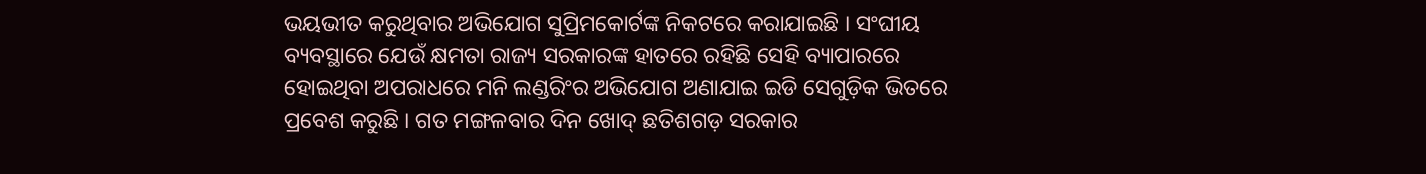ଭୟଭୀତ କରୁଥିବାର ଅଭିଯୋଗ ସୁପ୍ରିମକୋର୍ଟଙ୍କ ନିକଟରେ କରାଯାଇଛି । ସଂଘୀୟ ବ୍ୟବସ୍ଥାରେ ଯେଉଁ କ୍ଷମତା ରାଜ୍ୟ ସରକାରଙ୍କ ହାତରେ ରହିଛି ସେହି ବ୍ୟାପାରରେ ହୋଇଥିବା ଅପରାଧରେ ମନି ଲଣ୍ଡରିଂର ଅଭିଯୋଗ ଅଣାଯାଇ ଇଡି ସେଗୁଡ଼ିକ ଭିତରେ ପ୍ରବେଶ କରୁଛି । ଗତ ମଙ୍ଗଳବାର ଦିନ ଖୋଦ୍ ଛତିଶଗଡ଼ ସରକାର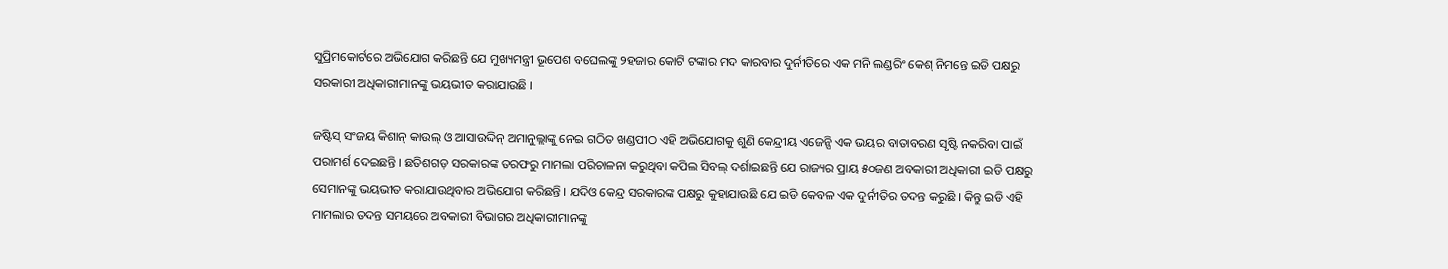ସୁପ୍ରିମକୋର୍ଟରେ ଅଭିଯୋଗ କରିଛନ୍ତି ଯେ ମୁଖ୍ୟମନ୍ତ୍ରୀ ଭୂପେଶ ବଘେଲଙ୍କୁ ୨ହଜାର କୋଟି ଟଙ୍କାର ମଦ କାରବାର ଦୁର୍ନୀତିରେ ଏକ ମନି ଲଣ୍ଡରିଂ କେଶ୍ ନିମନ୍ତେ ଇଡି ପକ୍ଷରୁ ସରକାରୀ ଅଧିକାରୀମାନଙ୍କୁ ଭୟଭୀତ କରାଯାଉଛି ।

ଜଷ୍ଟିସ୍ ସଂଜୟ କିଶାନ୍ କାଉଲ୍ ଓ ଆସାଉଦ୍ଦିନ୍ ଅମାନୁଲ୍ଲାଙ୍କୁ ନେଇ ଗଠିତ ଖଣ୍ଡପୀଠ ଏହି ଅଭିଯୋଗକୁ ଶୁଣି କେନ୍ଦ୍ରୀୟ ଏଜେନ୍ସି ଏକ ଭୟର ବାତାବରଣ ସୃଷ୍ଟି ନକରିବା ପାଇଁ ପରାମର୍ଶ ଦେଇଛନ୍ତି । ଛତିଶଗଡ଼ ସରକାରଙ୍କ ତରଫରୁ ମାମଲା ପରିଚାଳନା କରୁଥିବା କପିଲ ସିବଲ୍ ଦର୍ଶାଇଛନ୍ତି ଯେ ରାଜ୍ୟର ପ୍ରାୟ ୫୦ଜଣ ଅବକାରୀ ଅଧିକାରୀ ଇଡି ପକ୍ଷରୁ ସେମାନଙ୍କୁ ଭୟଭୀତ କରାଯାଉଥିବାର ଅଭିଯୋଗ କରିଛନ୍ତି । ଯଦିଓ କେନ୍ଦ୍ର ସରକାରଙ୍କ ପକ୍ଷରୁ କୁହାଯାଉଛି ଯେ ଇଡି କେବଳ ଏକ ଦୁର୍ନୀତିର ତଦନ୍ତ କରୁଛି । କିନ୍ତୁ ଇଡି ଏହି ମାମଲାର ତଦନ୍ତ ସମୟରେ ଅବକାରୀ ବିଭାଗର ଅଧିକାରୀମାନଙ୍କୁ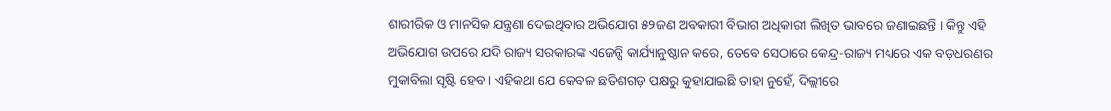ଶାରୀରିକ ଓ ମାନସିକ ଯନ୍ତ୍ରଣା ଦେଇଥିବାର ଅଭିଯୋଗ ୫୨ଜଣ ଅବକାରୀ ବିଭାଗ ଅଧିକାରୀ ଲିଖିତ ଭାବରେ ଜଣାଇଛନ୍ତି । କିନ୍ତୁ ଏହି ଅଭିଯୋଗ ଉପରେ ଯଦି ରାଜ୍ୟ ସରକାରଙ୍କ ଏଜେନ୍ସି କାର୍ଯ୍ୟାନୁଷ୍ଠାନ କରେ, ତେବେ ସେଠାରେ କେନ୍ଦ୍ର-ରାଜ୍ୟ ମଧ୍ୟରେ ଏକ ବଡ଼ଧରଣର ମୁକାବିଲା ସୃଷ୍ଟି ହେବ । ଏହିକଥା ଯେ କେବଳ ଛତିଶଗଡ଼ ପକ୍ଷରୁ କୁହାଯାଇଛି ତାହା ନୁହେଁ, ଦିଲ୍ଲୀରେ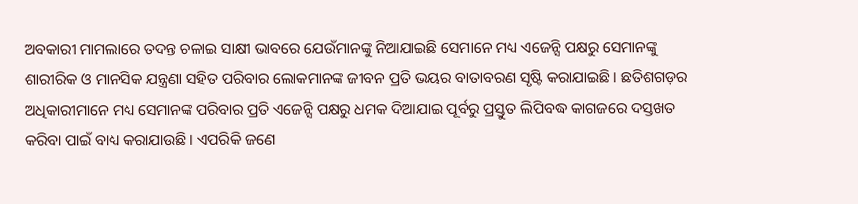ଅବକାରୀ ମାମଲାରେ ତଦନ୍ତ ଚଳାଇ ସାକ୍ଷୀ ଭାବରେ ଯେଉଁମାନଙ୍କୁ ନିଆଯାଇଛି ସେମାନେ ମଧ୍ୟ ଏଜେନ୍ସି ପକ୍ଷରୁ ସେମାନଙ୍କୁ ଶାରୀରିକ ଓ ମାନସିକ ଯନ୍ତ୍ରଣା ସହିତ ପରିବାର ଲୋକମାନଙ୍କ ଜୀବନ ପ୍ରତି ଭୟର ବାତାବରଣ ସୃଷ୍ଟି କରାଯାଇଛି । ଛତିଶଗଡ଼ର ଅଧିକାରୀମାନେ ମଧ୍ୟ ସେମାନଙ୍କ ପରିବାର ପ୍ରତି ଏଜେନ୍ସି ପକ୍ଷରୁ ଧମକ ଦିଆଯାଇ ପୂର୍ବରୁ ପ୍ରସ୍ତୁତ ଲିପିବଦ୍ଧ କାଗଜରେ ଦସ୍ତଖତ କରିବା ପାଇଁ ବାଧ୍ୟ କରାଯାଉଛି । ଏପରିକି ଜଣେ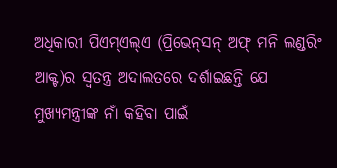ଅଧିକାରୀ ପିଏମ୍‌ଏଲ୍‌ଏ (ପ୍ରିଭେନ୍‌ସନ୍ ଅଫ୍ ମନି ଲଣ୍ଡରିଂ ଆକ୍ଟ)ର ସ୍ୱତନ୍ତ୍ର ଅଦାଲତରେ ଦର୍ଶାଇଛନ୍ତି ଯେ ମୁଖ୍ୟମନ୍ତ୍ରୀଙ୍କ ନାଁ କହିବା ପାଇଁ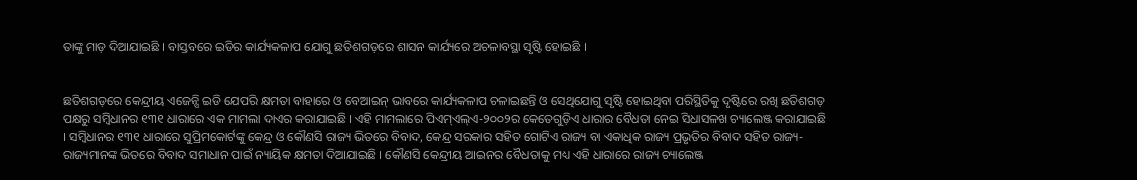ତାଙ୍କୁ ମାଡ଼ ଦିଆଯାଇଛି । ବାସ୍ତବରେ ଇଡିର କାର୍ଯ୍ୟକଳାପ ଯୋଗୁ ଛତିଶଗଡ଼ରେ ଶାସନ କାର୍ଯ୍ୟରେ ଅଚଳାବସ୍ଥା ସୃଷ୍ଟି ହୋଇଛି ।


ଛତିଶଗଡ଼ରେ କେନ୍ଦ୍ରୀୟ ଏଜେନ୍ସି ଇଡି ଯେପରି କ୍ଷମତା ବାହାରେ ଓ ବେଆଇନ୍ ଭାବରେ କାର୍ଯ୍ୟକଳାପ ଚଳାଇଛନ୍ତି ଓ ସେଥିଯୋଗୁ ସୃଷ୍ଟି ହୋଇଥିବା ପରିସ୍ଥିତିକୁ ଦୃଷ୍ଟିରେ ରଖି ଛତିଶଗଡ଼ ପକ୍ଷରୁ ସମ୍ବିଧାନର ୧୩୧ ଧାରାରେ ଏକ ମାମଲା ଦାଏର କରାଯାଇଛି । ଏହି ମାମଲାରେ ପିଏମ୍‌ଏଲ୍‌ଏ-୨୦୦୨ର କେତେଗୁଡ଼ିଏ ଧାରାର ବୈଧତା ନେଇ ସିଧାସଳଖ ଚ୍ୟାଲେଞ୍ଜ କରାଯାଇଛି । ସମ୍ବିଧାନର ୧୩୧ ଧାରାରେ ସୁପ୍ରିମକୋର୍ଟଙ୍କୁ କେନ୍ଦ୍ର ଓ କୌଣସି ରାଜ୍ୟ ଭିତରେ ବିବାଦ, କେନ୍ଦ୍ର ସରକାର ସହିତ ଗୋଟିଏ ରାଜ୍ୟ ବା ଏକାଧିକ ରାଜ୍ୟ ପ୍ରଭୃତିର ବିବାଦ ସହିତ ରାଜ୍ୟ-ରାଜ୍ୟମାନଙ୍କ ଭିତରେ ବିବାଦ ସମାଧାନ ପାଇଁ ନ୍ୟାୟିକ କ୍ଷମତା ଦିଆଯାଇଛି । କୌଣସି କେନ୍ଦ୍ରୀୟ ଆଇନର ବୈଧତାକୁ ମଧ୍ୟ ଏହି ଧାରାରେ ରାଜ୍ୟ ଚ୍ୟାଲେଞ୍ଜ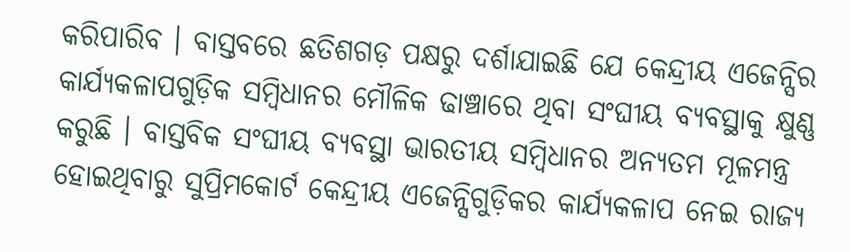କରିପାରିବ । ବାସ୍ତବରେ ଛତିଶଗଡ଼ ପକ୍ଷରୁ ଦର୍ଶାଯାଇଛି ଯେ କେନ୍ଦ୍ରୀୟ ଏଜେନ୍ସିର କାର୍ଯ୍ୟକଳାପଗୁଡ଼ିକ ସମ୍ବିଧାନର ମୌଳିକ ଢାଞ୍ଚାରେ ଥିବା ସଂଘୀୟ ବ୍ୟବସ୍ଥାକୁ କ୍ଷୁଣ୍ଣ କରୁଛି । ବାସ୍ତବିକ ସଂଘୀୟ ବ୍ୟବସ୍ଥା ଭାରତୀୟ ସମ୍ବିଧାନର ଅନ୍ୟତମ ମୂଳମନ୍ତ୍ର ହୋଇଥିବାରୁ ସୁପ୍ରିମକୋର୍ଟ କେନ୍ଦ୍ରୀୟ ଏଜେନ୍ସିଗୁଡ଼ିକର କାର୍ଯ୍ୟକଳାପ ନେଇ ରାଜ୍ୟ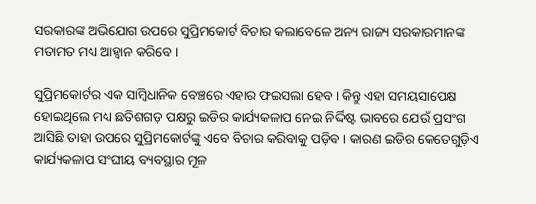ସରକାରଙ୍କ ଅଭିଯୋଗ ଉପରେ ସୁପ୍ରିମକୋର୍ଟ ବିଚାର କଲାବେଳେ ଅନ୍ୟ ରାଜ୍ୟ ସରକାରମାନଙ୍କ ମତାମତ ମଧ୍ୟ ଆହ୍ୱାନ କରିବେ ।

ସୁପ୍ରିମକୋର୍ଟର ଏକ ସାମ୍ବିଧାନିକ ବେଞ୍ଚରେ ଏହାର ଫଇସଲା ହେବ । କିନ୍ତୁ ଏହା ସମୟସାପେକ୍ଷ ହୋଇଥିଲେ ମଧ୍ୟ ଛତିଶଗଡ଼ ପକ୍ଷରୁ ଇଡିର କାର୍ଯ୍ୟକଳାପ ନେଇ ନିର୍ଦ୍ଦିଷ୍ଟ ଭାବରେ ଯେଉଁ ପ୍ରସଂଗ ଆସିଛି ତାହା ଉପରେ ସୁପ୍ରିମକୋର୍ଟଙ୍କୁ ଏବେ ବିଚାର କରିବାକୁ ପଡ଼ିବ । କାରଣ ଇଡିର କେତେଗୁଡ଼ିଏ କାର୍ଯ୍ୟକଳାପ ସଂଘୀୟ ବ୍ୟବସ୍ଥାର ମୂଳ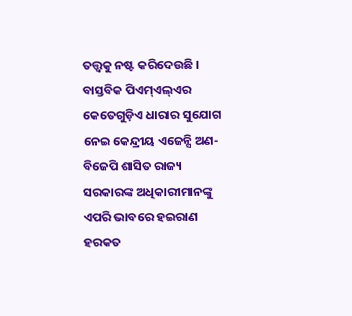ତତ୍ତ୍ୱକୁ ନଷ୍ଟ କରିଦେଉଛି । ବାସ୍ତବିକ ପିଏମ୍‌ଏଲ୍‌ଏର କେତେଗୁଡ଼ିଏ ଧାରାର ସୁଯୋଗ ନେଇ କେନ୍ଦ୍ରୀୟ ଏଜେନ୍ସି ଅଣ-ବିଜେପି ଶାସିତ ରାଜ୍ୟ ସରକାରଙ୍କ ଅଧିକାରୀମାନଙ୍କୁ ଏପରି ଭାବରେ ହଇରାଣ ହରକତ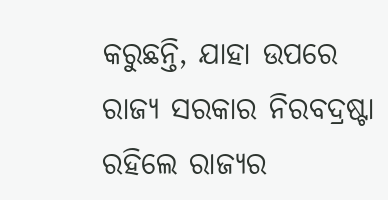କରୁଛନ୍ତି, ଯାହା ଉପରେ ରାଜ୍ୟ ସରକାର ନିରବଦ୍ରଷ୍ଟା ରହିଲେ ରାଜ୍ୟର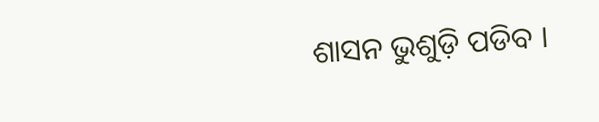ଶାସନ ଭୁଶୁଡ଼ି ପଡିବ ।